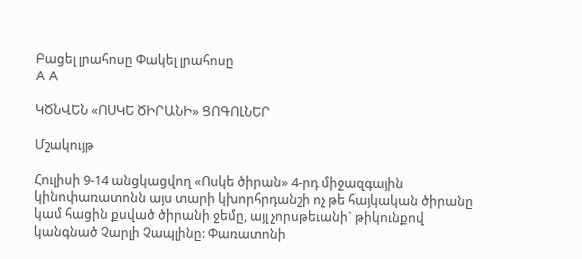Բացել լրահոսը Փակել լրահոսը
A A

ԿԾՆՎԵՆ «ՈՍԿԵ ԾԻՐԱՆԻ» ՑՈԳՈԼՆԵՐ

Մշակույթ

Հուլիսի 9-14 անցկացվող «Ոսկե ծիրան» 4-րդ միջազգային կինոփառատոնն այս տարի կխորհրդանշի ոչ թե հայկական ծիրանը կամ հացին քսված ծիրանի ջեմը, այլ չորսթեւանի` թիկունքով կանգնած Չարլի Չապլինը: Փառատոնի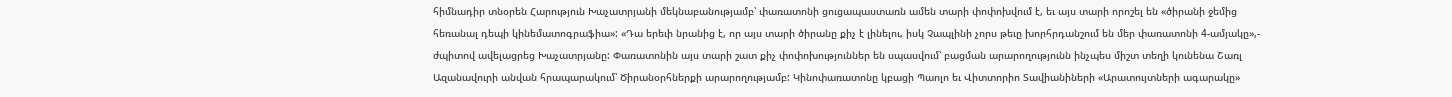հիմնադիր տնօրեն Հարություն Խաչատրյանի մեկնաբանությամբ՝ փառատոնի ցուցապաստառն ամեն տարի փոփոխվում է, եւ այս տարի որոշել են «ծիրանի ջեմից հեռանալ դեպի կինեմատոգրաֆիա»: «Դա երեւի նրանից է, որ այս տարի ծիրանը քիչ է լինելու, իսկ Չապլինի չորս թեւը խորհրդանշում են մեր փառատոնի 4-ամյակը»,- ժպիտով ավելացրեց Խաչատրյանը: Փառատոնին այս տարի շատ քիչ փոփոխություններ են սպասվում՝ բացման արարողությունն ինչպես միշտ տեղի կունենա Շառլ Ազանավուրի անվան հրապարակում՝ Ծիրանօրհներքի արարողությամբ: Կինոփառատոնը կբացի Պաոլո եւ Վիտտորիո Տավիանիների «Արատույտների ագարակը»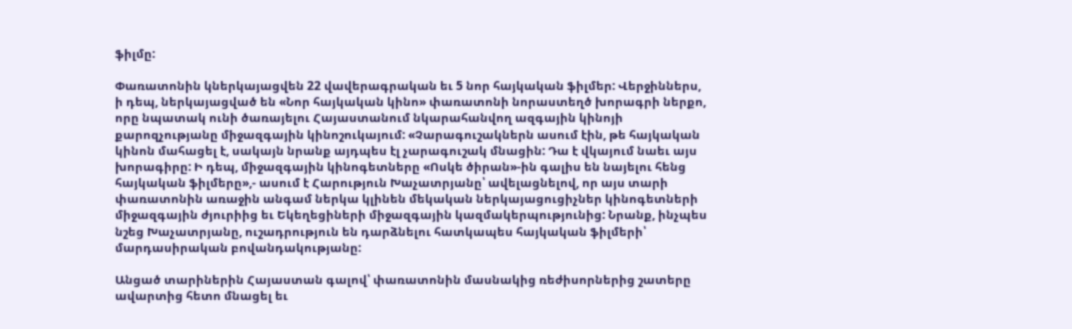ֆիլմը:

Փառատոնին կներկայացվեն 22 վավերագրական եւ 5 նոր հայկական ֆիլմեր: Վերջիններս, ի դեպ, ներկայացված են «Նոր հայկական կինո» փառատոնի նորաստեղծ խորագրի ներքո, որը նպատակ ունի ծառայելու Հայաստանում նկարահանվող ազգային կինոյի քարոզչությանը միջազգային կինոշուկայում: «Չարագուշակներն ասում էին, թե հայկական կինոն մահացել է, սակայն նրանք այդպես էլ չարագուշակ մնացին: Դա է վկայում նաեւ այս խորագիրը: Ի դեպ, միջազգային կինոգետները «Ոսկե ծիրան»-ին գալիս են նայելու հենց հայկական ֆիլմերը»,- ասում է Հարություն Խաչատրյանը՝ ավելացնելով, որ այս տարի փառատոնին առաջին անգամ ներկա կլինեն մեկական ներկայացուցիչներ կինոգետների միջազգային ժյուրիից եւ Եկեղեցիների միջազգային կազմակերպությունից: Նրանք, ինչպես նշեց Խաչատրյանը, ուշադրություն են դարձնելու հատկապես հայկական ֆիլմերի՝ մարդասիրական բովանդակությանը:

Անցած տարիներին Հայաստան գալով՝ փառատոնին մասնակից ռեժիսորներից շատերը ավարտից հետո մնացել եւ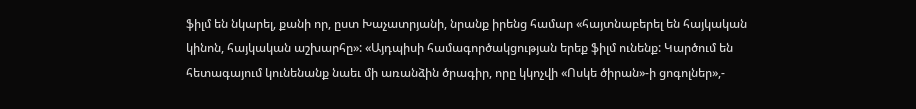ֆիլմ են նկարել, քանի որ, ըստ Խաչատրյանի, նրանք իրենց համար «հայտնաբերել են հայկական կինոն, հայկական աշխարհը»: «Այդպիսի համագործակցության երեք ֆիլմ ունենք: Կարծում են հետագայում կունենանք նաեւ մի առանձին ծրագիր, որը կկոչվի «Ոսկե ծիրան»-ի ցոգոլներ»,-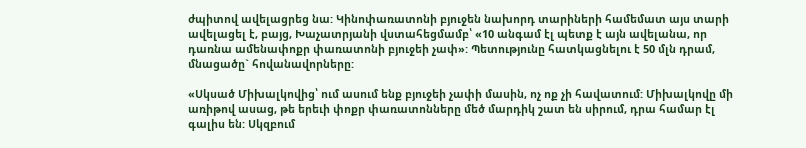ժպիտով ավելացրեց նա: Կինոփառատոնի բյուջեն նախորդ տարիների համեմատ այս տարի ավելացել է, բայց, Խաչատրյանի վստահեցմամբ՝ «10 անգամ էլ պետք է այն ավելանա, որ դառնա ամենափոքր փառատոնի բյուջեի չափ»: Պետությունը հատկացնելու է 50 մլն դրամ, մնացածը` հովանավորները:

«Սկսած Միխալկովից՝ ում ասում ենք բյուջեի չափի մասին, ոչ ոք չի հավատում: Միխալկովը մի առիթով ասաց, թե երեւի փոքր փառատոնները մեծ մարդիկ շատ են սիրում, դրա համար էլ գալիս են: Սկզբում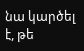նա կարծել է, թե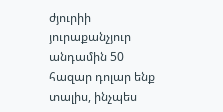ժյուրիի յուրաքանչյուր անդամին 50 հազար դոլար ենք տալիս, ինչպես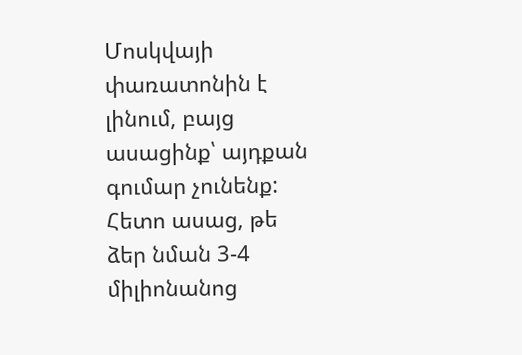Մոսկվայի փառատոնին է լինում, բայց ասացինք՝ այդքան գումար չունենք: Հետո ասաց, թե ձեր նման 3-4 միլիոնանոց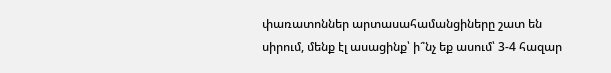փառատոններ արտասահամանցիները շատ են սիրում, մենք էլ ասացինք՝ ի՞նչ եք ասում՝ 3-4 հազար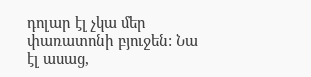դոլար էլ չկա մեր փառատոնի բյուջեն: Նա էլ ասաց,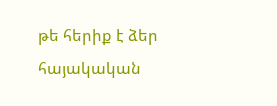թե հերիք է ձեր հայակական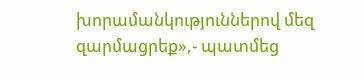խորամանկություններով մեզ զարմացրեք»,- պատմեց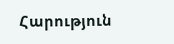Հարություն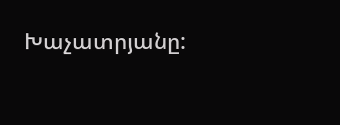Խաչատրյանը: